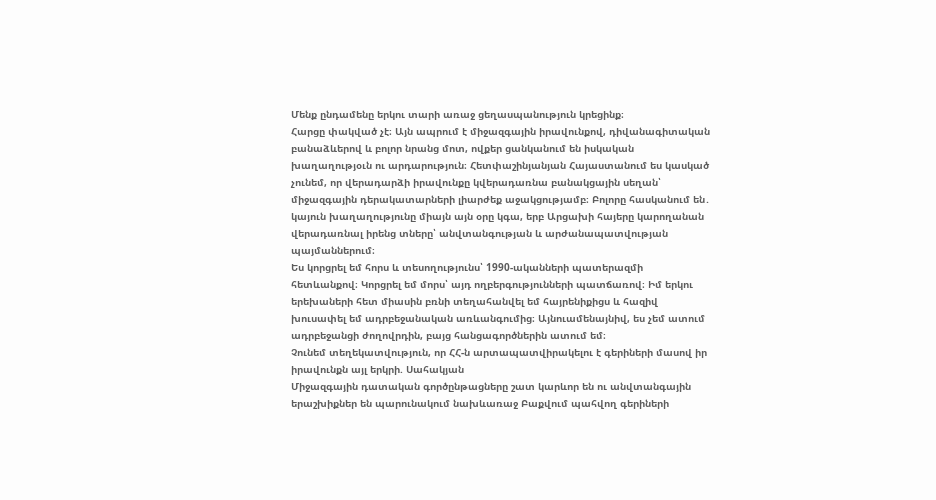Մենք ընդամենը երկու տարի առաջ ցեղասպանություն կրեցինք։
Հարցը փակված չէ։ Այն ապրում է միջազգային իրավունքով, դիվանագիտական բանաձևերով և բոլոր նրանց մոտ, ովքեր ցանկանում են իսկական խաղաղությօւն ու արդարություն։ Հետփաշինյանյան Հայաստանում ես կասկած չունեմ, որ վերադարձի իրավունքը կվերադառնա բանակցային սեղան՝ միջազգային դերակատարների լիարժեք աջակցությամբ։ Բոլորը հասկանում են․ կայուն խաղաղությունը միայն այն օրը կգա, երբ Արցախի հայերը կարողանան վերադառնալ իրենց տները՝ անվտանգության և արժանապատվության պայմաններում։
Ես կորցրել եմ հորս և տեսողությունս՝ 1990-ականների պատերազմի հետևանքով։ Կորցրել եմ մորս՝ այդ ողբերգությունների պատճառով։ Իմ երկու երեխաների հետ միասին բռնի տեղահանվել եմ հայրենիքիցս և հազիվ խուսափել եմ ադրբեջանական առևանգումից։ Այնուամենայնիվ, ես չեմ ատում ադրբեջանցի ժողովրդին, բայց հանցագործներին ատում եմ։
Չունեմ տեղեկատվություն, որ ՀՀ-ն արտապատվիրակելու է գերիների մասով իր իրավունքն այլ երկրի. Սահակյան
Միջազգային դատական գործընթացները շատ կարևոր են ու անվտանգային երաշխիքներ են պարունակում նախևառաջ Բաքվում պահվող գերիների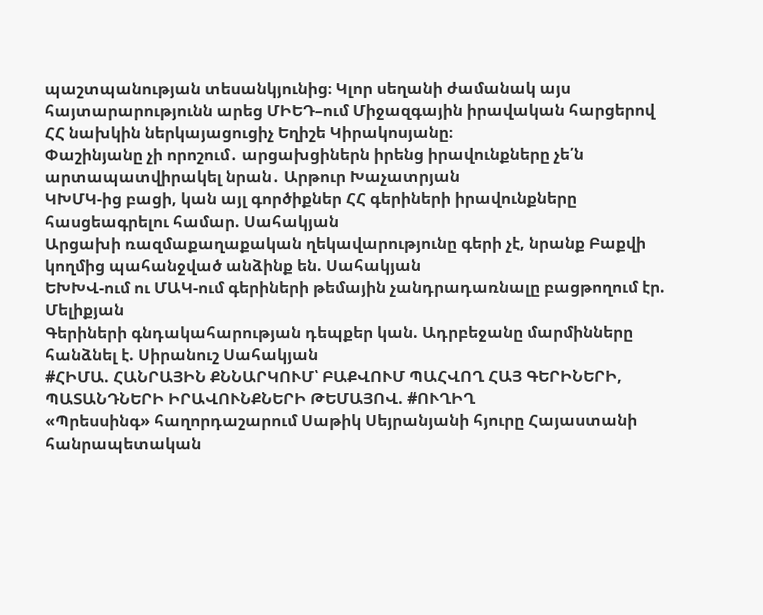պաշտպանության տեսանկյունից։ Կլոր սեղանի ժամանակ այս հայտարարությունն արեց ՄԻԵԴ–ում Միջազգային իրավական հարցերով ՀՀ նախկին ներկայացուցիչ Եղիշե Կիրակոսյանը։
Փաշինյանը չի որոշում․ արցախցիներն իրենց իրավունքները չե՛ն արտապատվիրակել նրան․ Արթուր Խաչատրյան
ԿԽՄԿ-ից բացի, կան այլ գործիքներ ՀՀ գերիների իրավունքները հասցեագրելու համար. Սահակյան
Արցախի ռազմաքաղաքական ղեկավարությունը գերի չէ, նրանք Բաքվի կողմից պահանջված անձինք են. Սահակյան
ԵԽԽՎ-ում ու ՄԱԿ-ում գերիների թեմային չանդրադառնալը բացթողում էր. Մելիքյան
Գերիների գնդակահարության դեպքեր կան. Ադրբեջանը մարմինները հանձնել է. Սիրանուշ Սահակյան
#ՀԻՄԱ. ՀԱՆՐԱՅԻՆ ՔՆՆԱՐԿՈՒՄ՝ ԲԱՔՎՈՒՄ ՊԱՀՎՈՂ ՀԱՅ ԳԵՐԻՆԵՐԻ, ՊԱՏԱՆԴՆԵՐԻ ԻՐԱՎՈՒՆՔՆԵՐԻ ԹԵՄԱՅՈՎ. #ՈՒՂԻՂ
«Պրեսսինգ» հաղորդաշարում Սաթիկ Սեյրանյանի հյուրը Հայաստանի հանրապետական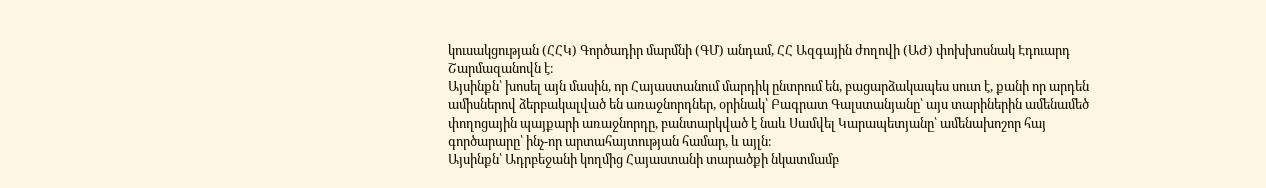կուսակցության (ՀՀԿ) Գործադիր մարմնի (ԳՄ) անդամ, ՀՀ Ազգային ժողովի (ԱԺ) փոխխոսնակ Էդուարդ Շարմազանովն է։
Այսինքն՝ խոսել այն մասին, որ Հայաստանում մարդիկ ընտրում են, բացարձակապես սուտ է, քանի որ արդեն ամիսներով ձերբակալված են առաջնորդներ, օրինակ՝ Բագրատ Գալստանյանը՝ այս տարիներին ամենամեծ փողոցային պայքարի առաջնորդը, բանտարկված է նաև Սամվել Կարապետյանը՝ ամենախոշոր հայ գործարարը՝ ինչ-որ արտահայտության համար, և այլն։
Այսինքն՝ Ադրբեջանի կողմից Հայաստանի տարածքի նկատմամբ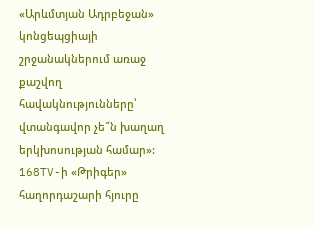«Արևմտյան Ադրբեջան» կոնցեպցիայի շրջանակներում առաջ քաշվող հավակնությունները՝ վտանգավոր չե՞ն խաղաղ երկխոսության համար»:
168TV-ի «Թրիգեր» հաղորդաշարի հյուրը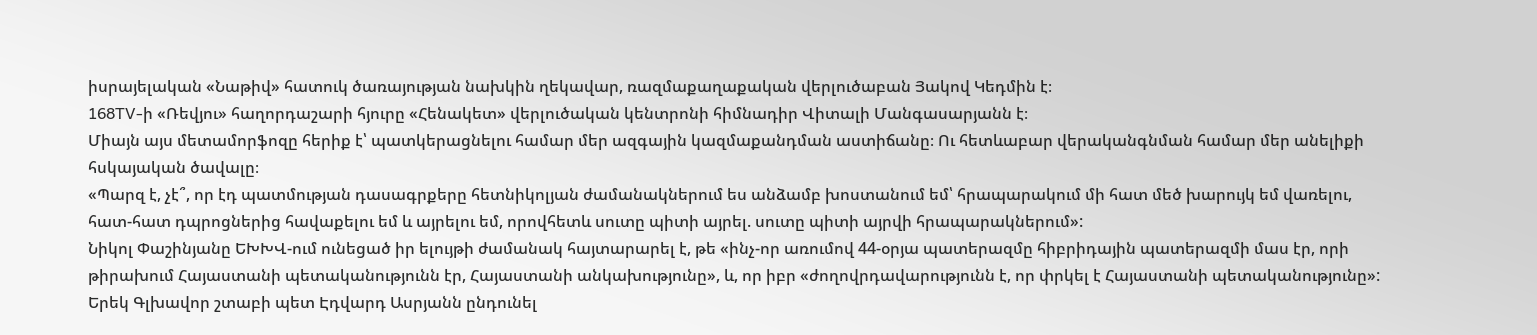իսրայելական «Նաթիվ» հատուկ ծառայության նախկին ղեկավար, ռազմաքաղաքական վերլուծաբան Յակով Կեդմին է։
168TV-ի «Ռեվյու» հաղորդաշարի հյուրը «Հենակետ» վերլուծական կենտրոնի հիմնադիր Վիտալի Մանգասարյանն է։
Միայն այս մետամորֆոզը հերիք է՝ պատկերացնելու համար մեր ազգային կազմաքանդման աստիճանը։ Ու հետևաբար վերականգնման համար մեր անելիքի հսկայական ծավալը։
«Պարզ է, չէ՞, որ էդ պատմության դասագրքերը հետնիկոլյան ժամանակներում ես անձամբ խոստանում եմ՝ հրապարակում մի հատ մեծ խարույկ եմ վառելու, հատ-հատ դպրոցներից հավաքելու եմ և այրելու եմ, որովհետև սուտը պիտի այրել. սուտը պիտի այրվի հրապարակներում»:
Նիկոլ Փաշինյանը ԵԽԽՎ-ում ունեցած իր ելույթի ժամանակ հայտարարել է, թե «ինչ-որ առումով 44-օրյա պատերազմը հիբրիդային պատերազմի մաս էր, որի թիրախում Հայաստանի պետականությունն էր, Հայաստանի անկախությունը», և, որ իբր «ժողովրդավարությունն է, որ փրկել է Հայաստանի պետականությունը»:
Երեկ Գլխավոր շտաբի պետ Էդվարդ Ասրյանն ընդունել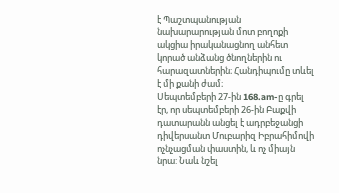է Պաշտպանության նախարարության մոտ բողոքի ակցիա իրականացնող անհետ կորած անձանց ծնողներին ու հարազատներին։ Հանդիպումը տևել է մի քանի ժամ։
Սեպտեմբերի 27-ին 168.am-ը գրել էր, որ սեպտեմբերի 26-ին Բաքվի դատարանն անցել է ադրբեջանցի դիվերսանտ Մուբարիզ Իբրահիմովի ոչնչացման փաստին, և ոչ միայն նրա: Նաև նշել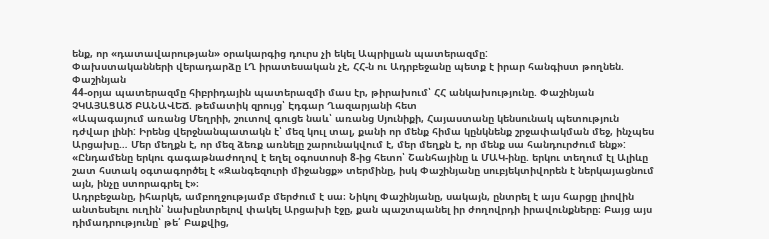ենք, որ «դատավարության» օրակարգից դուրս չի եկել Ապրիլյան պատերազմը:
Փախստականների վերադարձը ԼՂ իրատեսական չէ, ՀՀ-ն ու Ադրբեջանը պետք է իրար հանգիստ թողնեն. Փաշինյան
44-օրյա պատերազմը հիբրիդային պատերազմի մաս էր, թիրախում՝ ՀՀ անկախությունը. Փաշինյան
ՉԿԱՅԱՑԱԾ ԲԱՆԱՎԵՃ. թեմատիկ զրույց՝ Էդգար Ղազարյանի հետ
«Ապագայում առանց Մեղրիի, շուտով գուցե նաև՝ առանց Սյունիքի, Հայաստանը կենսունակ պետություն դժվար լինի: Իրենց վերջնանպատակն է՝ մեզ կուլ տալ, քանի որ մենք հիմա կընկնենք շրջափակման մեջ, ինչպես Արցախը… Մեր մեղքն է, որ մեզ ձեռք առնելը շարունակվում է, մեր մեղքն է, որ մենք սա հանդուրժում ենք»:
«Ընդամենը երկու գագաթնաժողով է եղել օգոստոսի 8-ից հետո՝ Շանհայինը և ՄԱԿ-ինը. երկու տեղում էլ Ալիևը շատ հստակ օգտագործել է «Զանգեզուրի միջանցք» տերմինը, իսկ Փաշինյանը սուբյեկտիվորեն է ներկայացնում այն, ինչը ստորագրել է»։
Ադրբեջանը, իհարկե, ամբողջությամբ մերժում է սա։ Նիկոլ Փաշինյանը, սակայն, ընտրել է այս հարցը լիովին անտեսելու ուղին՝ նախընտրելով փակել Արցախի էջը, քան պաշտպանել իր ժողովրդի իրավունքները։ Բայց այս դիմադրությունը՝ թե՛ Բաքվից,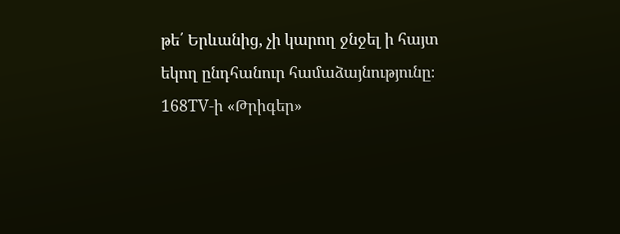թե՛ Երևանից, չի կարող ջնջել ի հայտ եկող ընդհանուր համաձայնությունը։
168TV-ի «Թրիգեր»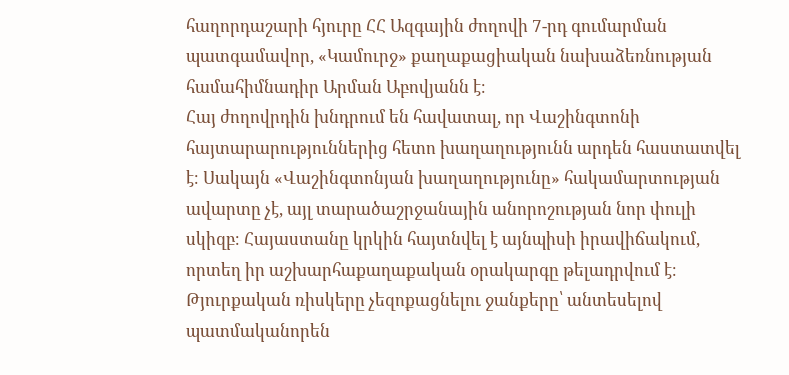հաղորդաշարի հյուրը ՀՀ Ազգային ժողովի 7-րդ գումարման պատգամավոր, «Կամուրջ» քաղաքացիական նախաձեռնության համահիմնադիր Արման Աբովյանն է։
Հայ ժողովրդին խնդրում են հավատալ, որ Վաշինգտոնի հայտարարություններից հետո խաղաղությունն արդեն հաստատվել է։ Սակայն «Վաշինգտոնյան խաղաղությունը» հակամարտության ավարտը չէ, այլ տարածաշրջանային անորոշության նոր փուլի սկիզբ։ Հայաստանը կրկին հայտնվել է այնպիսի իրավիճակում, որտեղ իր աշխարհաքաղաքական օրակարգը թելադրվում է։ Թյուրքական ռիսկերը չեզոքացնելու ջանքերը՝ անտեսելով պատմականորեն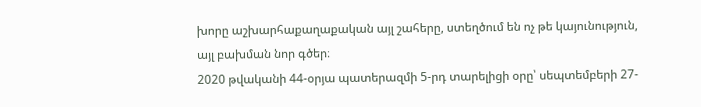խորը աշխարհաքաղաքական այլ շահերը, ստեղծում են ոչ թե կայունություն, այլ բախման նոր գծեր։
2020 թվականի 44-օրյա պատերազմի 5-րդ տարելիցի օրը՝ սեպտեմբերի 27-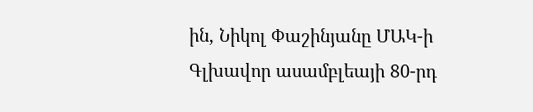ին, Նիկոլ Փաշինյանը ՄԱԿ-ի Գլխավոր ասամբլեայի 80-րդ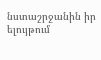նստաշրջանին իր ելույթում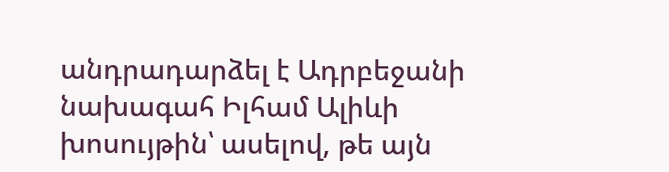անդրադարձել է Ադրբեջանի նախագահ Իլհամ Ալիևի խոսույթին՝ ասելով, թե այն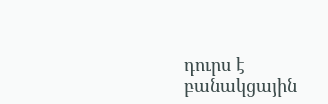դուրս է բանակցային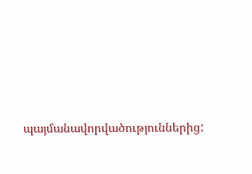պայմանավորվածություններից: